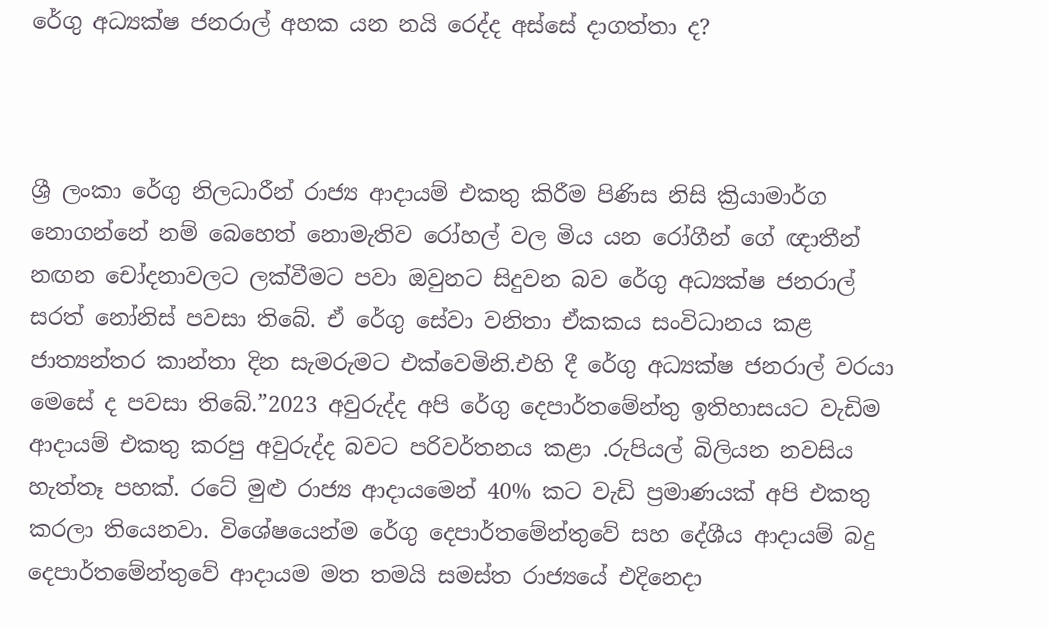රේගු අධ්‍යක්ෂ ජනරාල් අහක යන නයි රෙද්ද අස්සේ දාගත්තා ද?



ශ්‍රී ලංකා රේගු නිලධාරීන් රාජ්‍ය ආදායම් එකතු කිරීම පිණිස නිසි ක්‍රියාමාර්ග නොගන්නේ නම් බෙහෙත් නොමැතිව රෝහල් වල මිය යන රෝගීන් ගේ ඥාතීන් නඟන චෝදනාවලට ලක්වීමට පවා ඔවුනට සිදුවන බව රේගු අධ්‍යක්ෂ ජනරාල් සරත් නෝනිස් පවසා තිබේ. ඒ රේගු සේවා වනිතා ඒකකය සංවිධානය කළ ජාත්‍යන්තර කාන්තා දින සැමරුමට එක්වෙමිනි.එහි දී රේගු අධ්‍යක්ෂ ජනරාල් වරයා මෙසේ ද පවසා තිබේ.”2023 අවුරුද්ද අපි රේගු දෙපාර්තමේන්තු ඉතිහාසයට වැඩිම ආදායම් එකතු කරපු අවුරුද්ද බවට පරිවර්තනය කළා .රුපියල් බිලියන නවසිය හැත්තෑ පහක්. රටේ මුළු රාජ්‍ය ආදායමෙන් 40% කට වැඩි ප්‍රමාණයක් අපි එකතු කරලා තියෙනවා. විශේෂයෙන්ම රේගු දෙපාර්තමේන්තුවේ සහ දේශීය ආදායම් බදු දෙපාර්තමේන්තුවේ ආදායම මත තමයි සමස්ත රාජ්‍යයේ එදිනෙදා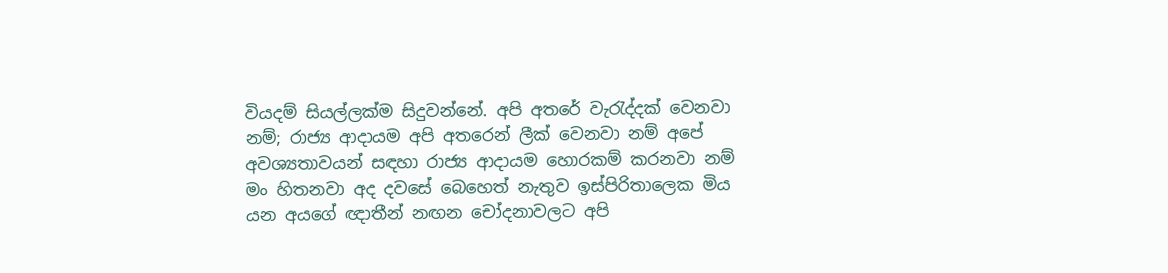වියදම් සියල්ලක්ම සිදුවන්නේ. අපි අතරේ වැරැද්දක් වෙනවා නම්; රාජ්‍ය ආදායම අපි අතරෙන් ලීක් වෙනවා නම් අපේ අවශ්‍යතාවයන් සඳහා රාජ්‍ය ආදායම හොරකම් කරනවා නම් මං හිතනවා අද දවසේ බෙහෙත් නැතුව ඉස්පිරිතාලෙක මිය යන අයගේ ඥාතීන් නඟන චෝදනාවලට අපි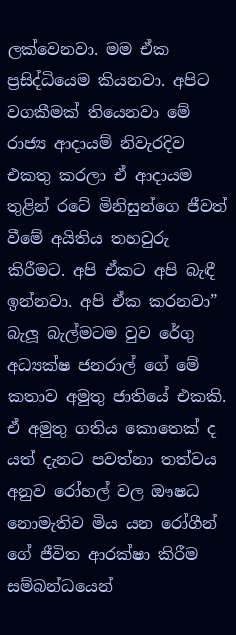ලක්වෙනවා. මම ඒක ප්‍රසිද්ධියෙම කියනවා. අපිට වගකීමක් තියෙනවා මේ රාජ්‍ය ආදායම් නිවැරදිව එකතු කරලා ඒ ආදායම තුළින් රටේ මිනිසුන්ගෙ ජීවත් වීමේ අයිතිය තහවුරු කිරීමට. අපි ඒකට අපි බැඳී ඉන්නවා. අපි ඒක කරනවා” බැලූ බැල්මටම වුව රේගු අධ්‍යක්ෂ ජනරාල් ගේ මේ කතාව අමුතු ජාතියේ එකකි. ඒ අමුතු ගතිය කොතෙක් ද යත් දැනට පවත්නා තත්වය අනුව රෝහල් වල ඖෂධ නොමැතිව මිය යන රෝගීන් ගේ ජීවිත ආරක්ෂා කිරීම සම්බන්ධයෙන්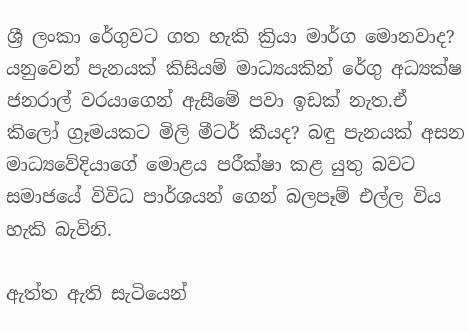ශ්‍රී ලංකා රේගුවට ගත හැකි ක්‍රියා මාර්ග මොනවාද? යනුවෙන් පැනයක් කිසියම් මාධ්‍යයකින් රේගු අධ්‍යක්ෂ ජනරාල් වරයාගෙන් ඇසීමේ පවා ඉඩක් නැත.ඒ කිලෝ ග්‍රෑමයකට මිලි මීටර් කීයද? බඳු පැනයක් අසන මාධ්‍යවේදියාගේ මොළය පරීක්ෂා කළ යුතු බවට සමාජයේ විවිධ පාර්ශයන් ගෙන් බලපෑම් එල්ල විය හැකි බැවිනි.

ඇත්ත ඇති සැටියෙන්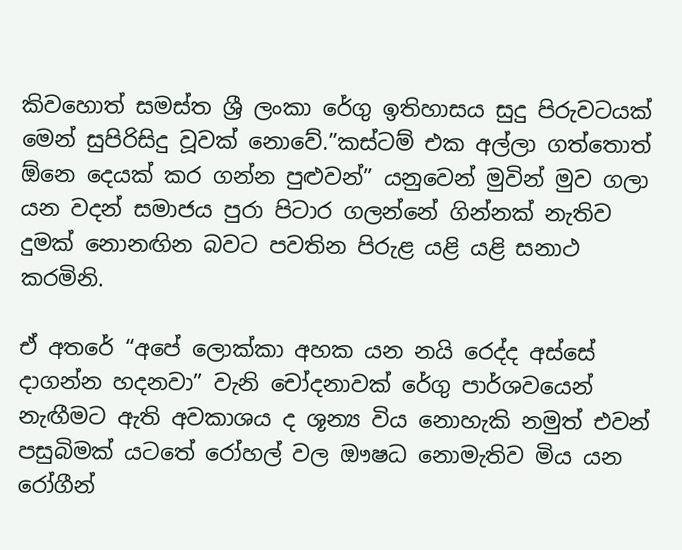කිවහොත් සමස්ත ශ්‍රී ලංකා රේගු ඉතිහාසය සුදු පිරුවටයක් මෙන් සුපිරිසිදු වූවක් නොවේ.”කස්ටම් එක අල්ලා ගත්තොත් ඕනෙ දෙයක් කර ගන්න පුළුවන්” යනුවෙන් මුවින් මුව ගලා යන වදන් සමාජය පුරා පිටාර ගලන්නේ ගින්නක් නැතිව දුමක් නොනඟින බවට පවතින පිරුළ යළි යළි සනාථ කරමිනි.

ඒ අතරේ “අපේ ලොක්කා අහක යන නයි රෙද්ද අස්සේ දාගන්න හදනවා” වැනි චෝදනාවක් රේගු පාර්ශවයෙන් නැඟීමට ඇති අවකාශය ද ශූන්‍ය විය නොහැකි නමුත් එවන් පසුබිමක් යටතේ රෝහල් වල ඖෂධ නොමැතිව මිය යන රෝගීන්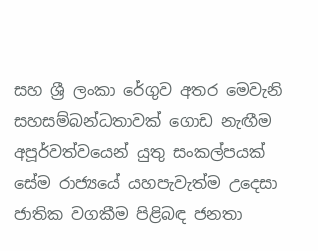සහ ශ්‍රී ලංකා රේගුව අතර මෙවැනි සහසම්බන්ධතාවක් ගොඩ නැඟීම අපූර්වත්වයෙන් යුතු සංකල්පයක් සේම රාජ්‍යයේ යහපැවැත්ම උදෙසා ජාතික වගකීම පිළිබඳ ජනතා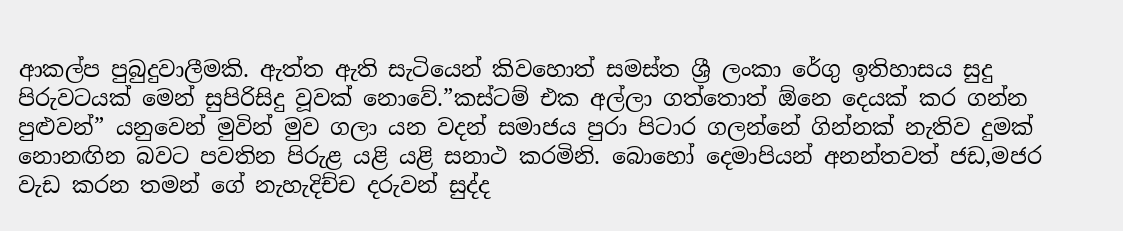ආකල්ප පුබුදුවාලීමකි. ඇත්ත ඇති සැටියෙන් කිවහොත් සමස්ත ශ්‍රී ලංකා රේගු ඉතිහාසය සුදු පිරුවටයක් මෙන් සුපිරිසිදු වූවක් නොවේ.”කස්ටම් එක අල්ලා ගත්තොත් ඕනෙ දෙයක් කර ගන්න පුළුවන්” යනුවෙන් මුවින් මුව ගලා යන වදන් සමාජය පුරා පිටාර ගලන්නේ ගින්නක් නැතිව දුමක් නොනඟින බවට පවතින පිරුළ යළි යළි සනාථ කරමිනි. බොහෝ දෙමාපියන් අනන්තවත් ජඩ,මජර වැඩ කරන තමන් ගේ නැහැදිච්ච දරුවන් සුද්ද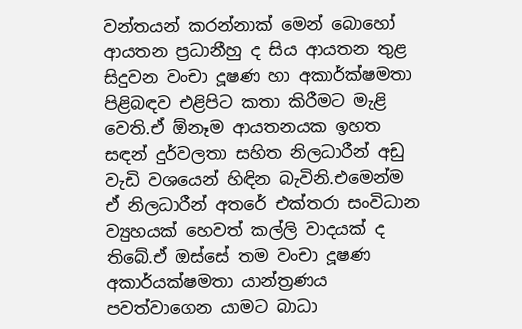වන්තයන් කරන්නාක් මෙන් බොහෝ ආයතන ප්‍රධානීහු ද සිය ආයතන තුළ සිදුවන වංචා දූෂණ හා අකාර්ක්ෂමතා පිළිබඳව එළිපිට කතා කිරීමට මැළි වෙති.ඒ ඕනෑම ආයතනයක ඉහත සඳන් දුර්වලතා සහිත නිලධාරීන් අඩු වැඩි වශයෙන් හිඳින බැවිනි.එමෙන්ම ඒ නිලධාරීන් අතරේ එක්තරා සංවිධාන ව්‍යුහයක් හෙවත් කල්ලි වාදයක් ද තිබේ.ඒ ඔස්සේ තම වංචා දූෂණ අකාර්යක්ෂමතා යාන්ත්‍රණය පවත්වාගෙන යාමට බාධා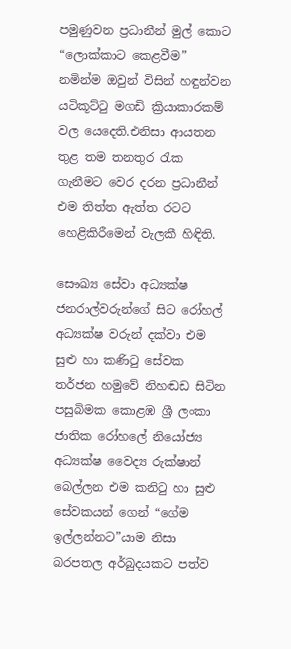පමුණුවන ප්‍රධානීන් මුල් කොට “ලොක්කාට කෙළවීම” නමින්ම ඔවුන් විසින් හඳුන්වන යටිකූට්ටු මගඩි ක්‍රියාකාරකම් වල යෙදෙති.එනිසා ආයතන තුළ තම තනතුර රැක ගැනීමට වෙර දරන ප්‍රධානීන් එම තිත්ත ඇත්ත රටට හෙළිකිරීමෙන් වැලකී හිඳිති.

සෞඛ්‍ය සේවා අධ්‍යක්ෂ ජනරාල්වරුන්ගේ සිට රෝහල් අධ්‍යක්ෂ වරුන් දක්වා එම සුළු හා කණිටු සේවක තර්ජන හමුවේ නිහඬඩ සිටින පසුබිමක කොළඹ ශ්‍රී ලංකා ජාතික රෝහලේ නියෝජ්‍ය අධ්‍යක්ෂ වෛද්‍ය රුක්ෂාන් බෙල්ලන එම කනිටු හා සුළු සේවකයන් ගෙන් “ගේම ඉල්ලන්නට”යාම නිසා බරපතල අර්බුදයකට පත්ව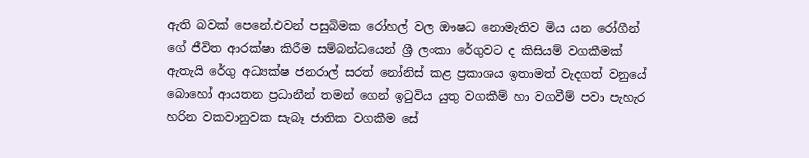ඇති බවක් පෙනේ.එවන් පසුබිමක රෝහල් වල ඖෂධ නොමැතිව මිය යන රෝගීන් ගේ ජීවිත ආරක්ෂා කිරීම සම්බන්ධයෙන් ශ්‍රී ලංකා රේගුවට ද කිසියම් වගකීමක් ඇතැයි රේගු අධ්‍යක්ෂ ජනරාල් සරත් නෝනිස් කළ ප්‍රකාශය ඉතාමත් වැදගත් වනුයේ බොහෝ ආයතන ප්‍රධානීන් තමන් ගෙන් ඉටුවිය යුතු වගකීම් හා වගවීම් පවා පැහැර හරින වකවානුවක සැබෑ ජාතික වගකීම සේ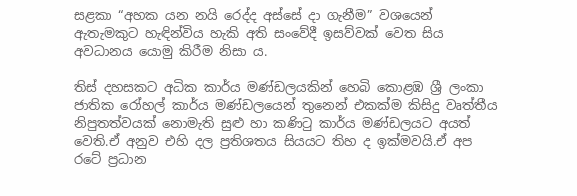සළකා “අහක යන නයි රෙද්ද අස්සේ දා ගැනීම” වශයෙන් ඇතැමකුට හැඳින්විය හැකි අති සංවේදී ඉසව්වක් වෙත සිය අවධානය යොමු කිරීම නිසා ය.

තිස් දහසකට අධික කාර්ය මණ්ඩලයකින් හෙබි කොළඹ ශ්‍රී ලංකා ජාතික රෝහල් කාර්ය මණ්ඩලයෙන් තුනෙන් එකක්ම කිසිදු වෘත්තීය නිපුතත්වයක් නොමැති සුළු හා කණිටු කාර්ය මණ්ඩලයට අයත් වෙති.ඒ අනුව එහි දල ප්‍රතිශතය සියයට තිහ ද ඉක්මවයි.ඒ අප රටේ ප්‍රධාන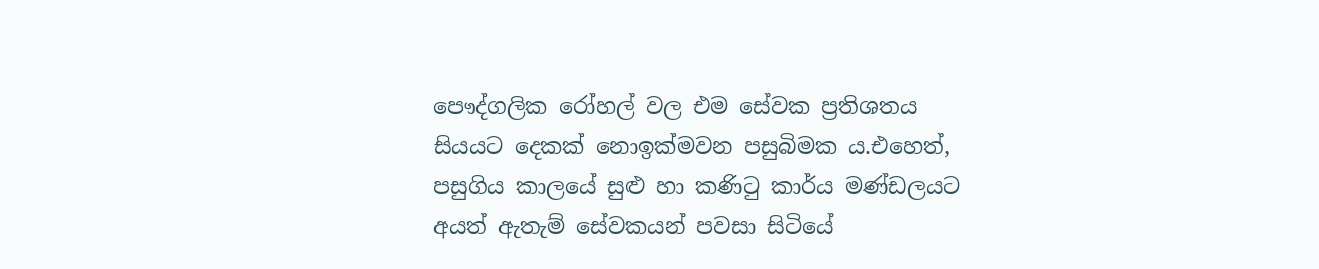පෞද්ගලික රෝහල් වල එම සේවක ප්‍රතිශතය සියයට දෙකක් නොඉක්මවන පසුබිමක ය.එහෙත්, පසුගිය කාලයේ සුළු හා කණිටු කාර්ය මණ්ඩලයට අයත් ඇතැම් සේවකයන් පවසා සිටියේ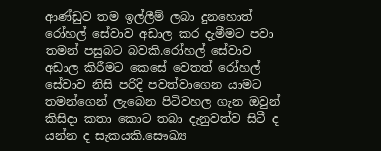ආණ්ඩුව තම ඉල්ලීම් ලබා දුනහොත් රෝහල් සේවාව අඩාල කර දැමීමට පවා තමන් පසුබට බවකි.රෝහල් සේවාව අඩාල කිරීමට කෙසේ වෙතත් රෝහල් සේවාව නිසි පරිදි පවත්වාගෙන යාමට තමන්ගෙන් ලැබෙන පිටිවහල ගැන ඔවුන් කිසිදා කතා කොට තබා දැනුවත්ව සිටී ද යන්න ද සැකයකි.සෞඛ්‍ය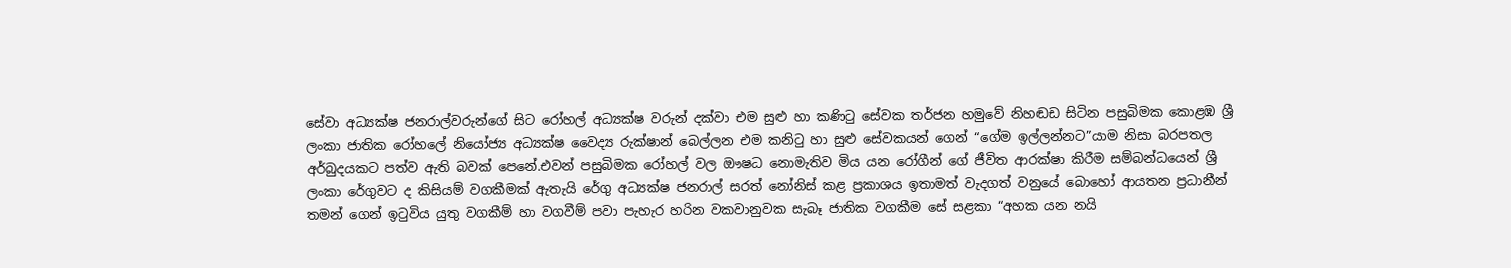සේවා අධ්‍යක්ෂ ජනරාල්වරුන්ගේ සිට රෝහල් අධ්‍යක්ෂ වරුන් දක්වා එම සුළු හා කණිටු සේවක තර්ජන හමුවේ නිහඬඩ සිටින පසුබිමක කොළඹ ශ්‍රී ලංකා ජාතික රෝහලේ නියෝජ්‍ය අධ්‍යක්ෂ වෛද්‍ය රුක්ෂාන් බෙල්ලන එම කනිටු හා සුළු සේවකයන් ගෙන් “ගේම ඉල්ලන්නට”යාම නිසා බරපතල අර්බුදයකට පත්ව ඇති බවක් පෙනේ.එවන් පසුබිමක රෝහල් වල ඖෂධ නොමැතිව මිය යන රෝගීන් ගේ ජීවිත ආරක්ෂා කිරීම සම්බන්ධයෙන් ශ්‍රී ලංකා රේගුවට ද කිසියම් වගකීමක් ඇතැයි රේගු අධ්‍යක්ෂ ජනරාල් සරත් නෝනිස් කළ ප්‍රකාශය ඉතාමත් වැදගත් වනුයේ බොහෝ ආයතන ප්‍රධානීන් තමන් ගෙන් ඉටුවිය යුතු වගකීම් හා වගවීම් පවා පැහැර හරින වකවානුවක සැබෑ ජාතික වගකීම සේ සළකා “අහක යන නයි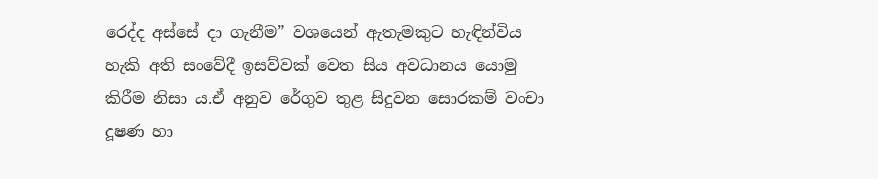රෙද්ද අස්සේ දා ගැනීම” වශයෙන් ඇතැමකුට හැඳින්විය හැකි අති සංවේදී ඉසව්වක් වෙත සිය අවධානය යොමු කිරීම නිසා ය.ඒ අනුව රේගුව තුළ සිදුවන සොරකම් වංචා දූෂණ හා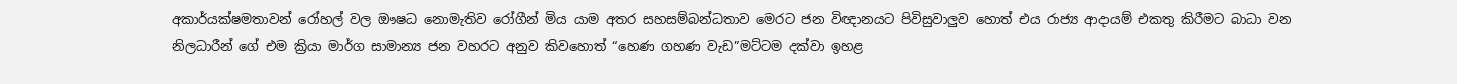අකාර්යක්ෂමතාවන් රෝහල් වල ඖෂධ නොමැතිව රෝගීන් මිය යාම අතර සහසම්බන්ධතාව මෙරට ජන විඥානයට පිවිසුවාලුව හොත් එය රාජ්‍ය ආදායම් එකතු කිරීමට බාධා වන නිලධාරීන් ගේ එම ක්‍රියා මාර්ග සාමාන්‍ය ජන වහරට අනුව කිවහොත් “හෙණ ගහණ වැඩ”මට්ටම දක්වා ඉහළ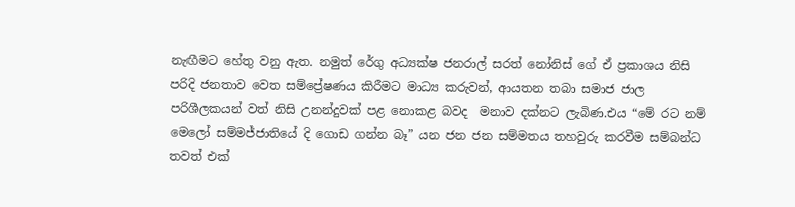නැඟීමට හේතු වනු ඇත. නමුත් රේගු අධ්‍යක්ෂ ජනරාල් සරත් නෝනිස් ගේ ඒ ප්‍රකාශය නිසි පරිදි ජනතාව වෙත සම්ප්‍රේෂණය කිරීමට මාධ්‍ය කරුවන්, ආයතන තබා සමාජ ජාල පරිශීලකයන් වත් නිසි උනන්දුවක් පළ නොකළ බවද  මනාව දක්නට ලැබිණ.එය “මේ රට නම් මෙලෝ සම්මජ්ජාතියේ දි ගොඩ ගන්න බෑ” යන ජන ජන සම්මතය තහවුරු කරවීම සම්බන්ධ තවත් එක්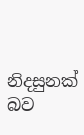නිදසුනක් බව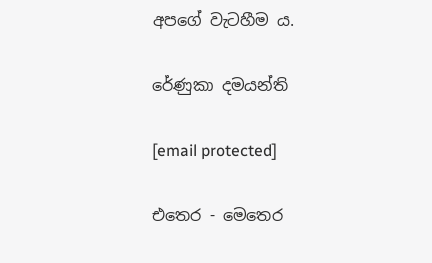අපගේ වැටහීම ය.

රේණුකා දමයන්ති

[email protected]

එතෙර - මෙතෙර